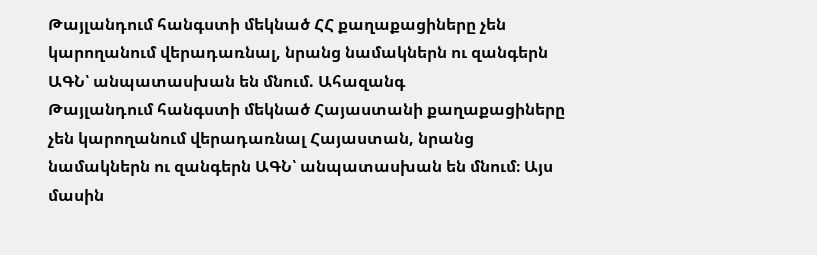Թայլանդում հանգստի մեկնած ՀՀ քաղաքացիները չեն կարողանում վերադառնալ, նրանց նամակներն ու զանգերն ԱԳՆ՝ անպատասխան են մնում. Ահազանգ
Թայլանդում հանգստի մեկնած Հայաստանի քաղաքացիները չեն կարողանում վերադառնալ Հայաստան, նրանց նամակներն ու զանգերն ԱԳՆ՝ անպատասխան են մնում։ Այս մասին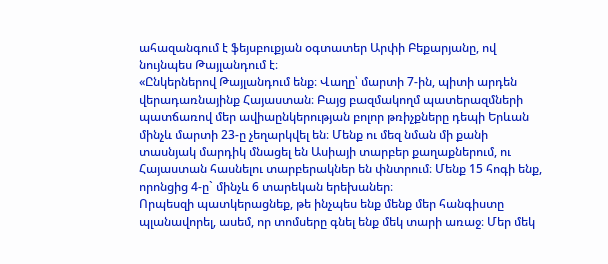ահազանգում է ֆեյսբուքյան օգտատեր Արփի Բեքարյանը, ով նույնպես Թայլանդում է։
«Ընկերներով Թայլանդում ենք։ Վաղը՝ մարտի 7-ին, պիտի արդեն վերադառնայինք Հայաստան։ Բայց բազմակողմ պատերազմների պատճառով մեր ավիաընկերության բոլոր թռիչքները դեպի Երևան մինչև մարտի 23-ը չեղարկվել են։ Մենք ու մեզ նման մի քանի տասնյակ մարդիկ մնացել են Ասիայի տարբեր քաղաքներում, ու Հայաստան հասնելու տարբերակներ են փնտրում։ Մենք 15 հոգի ենք, որոնցից 4-ը` մինչև 6 տարեկան երեխաներ։
Որպեսզի պատկերացնեք, թե ինչպես ենք մենք մեր հանգիստը պլանավորել, ասեմ, որ տոմսերը գնել ենք մեկ տարի առաջ։ Մեր մեկ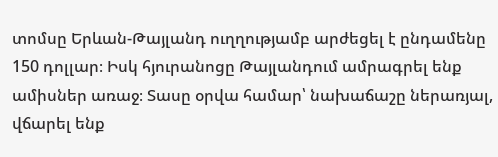տոմսը Երևան-Թայլանդ ուղղությամբ արժեցել է ընդամենը 150 դոլլար։ Իսկ հյուրանոցը Թայլանդում ամրագրել ենք ամիսներ առաջ։ Տասը օրվա համար՝ նախաճաշը ներառյալ, վճարել ենք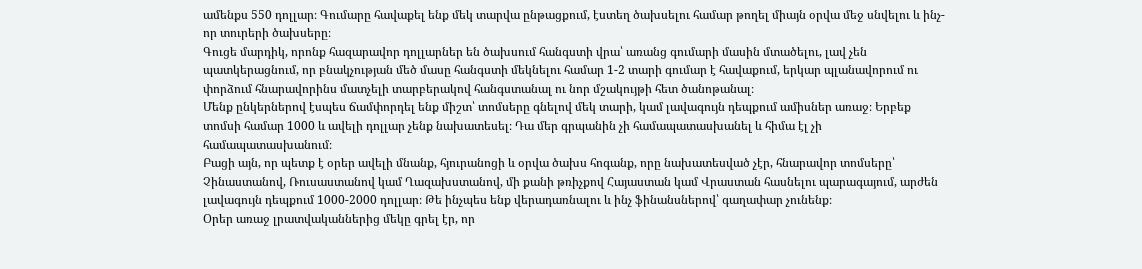ամենքս 550 դոլլար։ Գումարը հավաքել ենք մեկ տարվա ընթացքում, էստեղ ծախսելու համար թողել միայն օրվա մեջ սնվելու և ինչ-որ տուրերի ծախսերը։
Գուցե մարդիկ, որոնք հազարավոր դոլլարներ են ծախսում հանգստի վրա՝ առանց գումարի մասին մտածելու, լավ չեն պատկերացնում, որ բնակչության մեծ մասը հանգստի մեկնելու համար 1-2 տարի գումար է հավաքում, երկար պլանավորում ու փորձում հնարավորինս մատչելի տարբերակով հանգստանալ ու նոր մշակույթի հետ ծանոթանալ։
Մենք ընկերներով էսպես ճամփորդել ենք միշտ՝ տոմսերը գնելով մեկ տարի, կամ լավագույն դեպքում ամիսներ առաջ։ Երբեք տոմսի համար 1000 և ավելի դոլլար չենք նախատեսել։ Դա մեր գրպանին չի համապատասխանել և հիմա էլ չի համապատասխանում։
Բացի այն, որ պետք է օրեր ավելի մնանք, հյուրանոցի և օրվա ծախս հոգանք, որը նախատեսված չէր, հնարավոր տոմսերը՝ Չինաստանով, Ռուսաստանով կամ Ղազախստանով, մի քանի թռիչքով Հայաստան կամ Վրաստան հասնելու պարագայում, արժեն լավագույն դեպքում 1000-2000 դոլլար։ Թե ինչպես ենք վերադառնալու և ինչ ֆինանսներով՝ գաղափար չունենք։
Օրեր առաջ լրատվականներից մեկը գրել էր, որ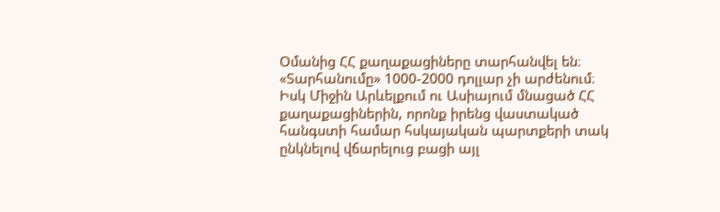Օմանից ՀՀ քաղաքացիները տարհանվել են։ «Տարհանումը» 1000-2000 դոլլար չի արժենում։ Իսկ Միջին Արևելքում ու Ասիայում մնացած ՀՀ քաղաքացիներին, որոնք իրենց վաստակած հանգստի համար հսկայական պարտքերի տակ ընկնելով վճարելուց բացի այլ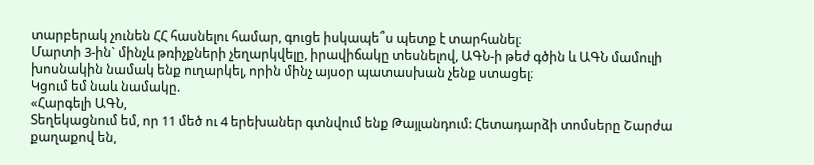տարբերակ չունեն ՀՀ հասնելու համար, գուցե իսկապե՞ս պետք է տարհանել։
Մարտի 3-ին` մինչև թռիչքների չեղարկվելը, իրավիճակը տեսնելով, ԱԳՆ-ի թեժ գծին և ԱԳՆ մամուլի խոսնակին նամակ ենք ուղարկել, որին մինչ այսօր պատասխան չենք ստացել։
Կցում եմ նաև նամակը.
«Հարգելի ԱԳՆ,
Տեղեկացնում եմ, որ 11 մեծ ու 4 երեխաներ գտնվում ենք Թայլանդում: Հետադարձի տոմսերը Շարժա քաղաքով են,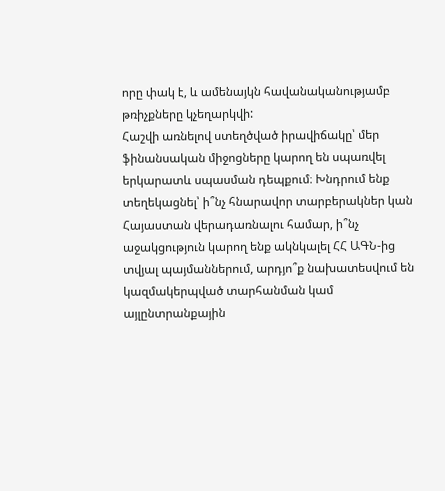որը փակ է, և ամենայկն հավանականությամբ թռիչքները կչեղարկվի:
Հաշվի առնելով ստեղծված իրավիճակը՝ մեր ֆինանսական միջոցները կարող են սպառվել երկարատև սպասման դեպքում։ Խնդրում ենք տեղեկացնել՝ ի՞նչ հնարավոր տարբերակներ կան Հայաստան վերադառնալու համար, ի՞նչ աջակցություն կարող ենք ակնկալել ՀՀ ԱԳՆ-ից տվյալ պայմաններում, արդյո՞ք նախատեսվում են կազմակերպված տարհանման կամ այլընտրանքային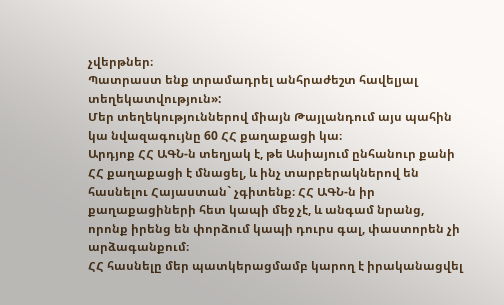չվերթներ։
Պատրաստ ենք տրամադրել անհրաժեշտ հավելյալ տեղեկատվություն»:
Մեր տեղեկություններով միայն Թայլանդում այս պահին կա նվազագույնը 60 ՀՀ քաղաքացի կա։
Արդյոք ՀՀ ԱԳՆ-ն տեղյակ է, թե Ասիայում ընհանուր քանի ՀՀ քաղաքացի է մնացել, և ինչ տարբերակներով են հասնելու Հայաստան` չգիտենք։ ՀՀ ԱԳՆ-ն իր քաղաքացիների հետ կապի մեջ չէ, և անգամ նրանց, որոնք իրենց են փորձում կապի դուրս գալ, փաստորեն չի արձագանքում։
ՀՀ հասնելը մեր պատկերացմամբ կարող է իրականացվել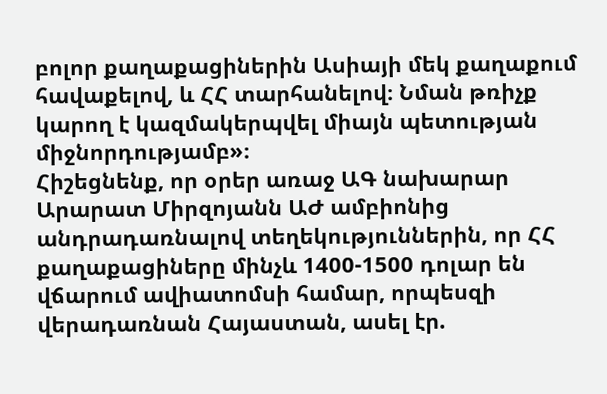բոլոր քաղաքացիներին Ասիայի մեկ քաղաքում հավաքելով, և ՀՀ տարհանելով։ Նման թռիչք կարող է կազմակերպվել միայն պետության միջնորդությամբ»։
Հիշեցնենք, որ օրեր առաջ ԱԳ նախարար Արարատ Միրզոյանն ԱԺ ամբիոնից անդրադառնալով տեղեկություններին, որ ՀՀ քաղաքացիները մինչև 1400-1500 դոլար են վճարում ավիատոմսի համար, որպեսզի վերադառնան Հայաստան, ասել էր.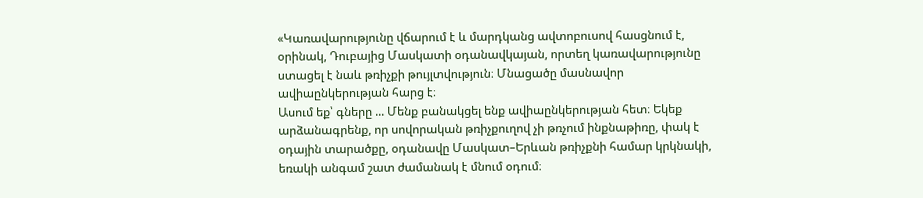«Կառավարությունը վճարում է և մարդկանց ավտոբուսով հասցնում է, օրինակ, Դուբայից Մասկատի օդանավկայան, որտեղ կառավարությունը ստացել է նաև թռիչքի թույլտվություն։ Մնացածը մասնավոր ավիաընկերության հարց է։
Ասում եք՝ գները ... Մենք բանակցել ենք ավիաընկերության հետ։ Եկեք արձանագրենք, որ սովորական թռիչքուղով չի թռչում ինքնաթիռը, փակ է օդային տարածքը, օդանավը Մասկատ–Երևան թռիչքնի համար կրկնակի, եռակի անգամ շատ ժամանակ է մնում օդում։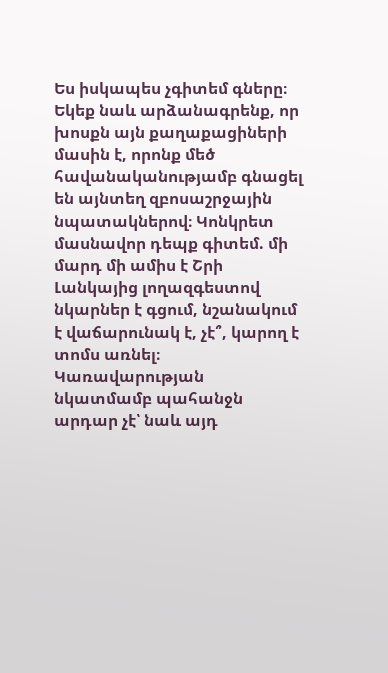Ես իսկապես չգիտեմ գները։ Եկեք նաև արձանագրենք, որ խոսքն այն քաղաքացիների մասին է, որոնք մեծ հավանականությամբ գնացել են այնտեղ զբոսաշրջային նպատակներով։ Կոնկրետ մասնավոր դեպք գիտեմ. մի մարդ մի ամիս է Շրի Լանկայից լողազգեստով նկարներ է գցում, նշանակում է վաճարունակ է, չէ՞, կարող է տոմս առնել։ Կառավարության նկատմամբ պահանջն արդար չէ՝ նաև այդ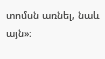տոմսն առնել, նաև այն»։